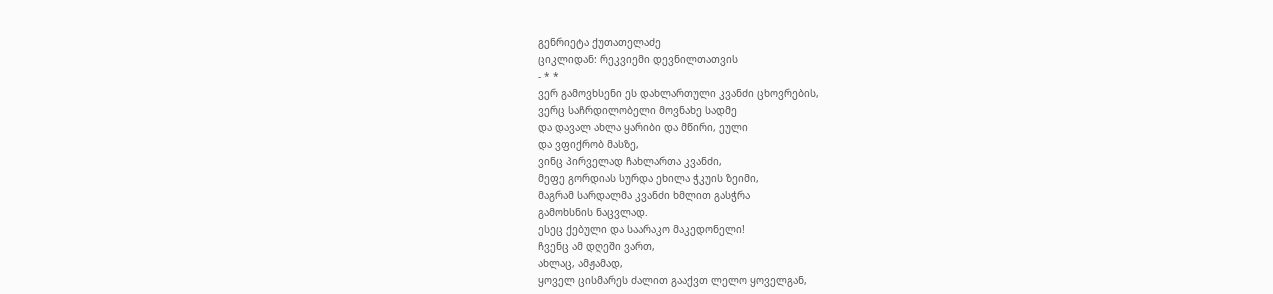გენრიეტა ქუთათელაძე
ციკლიდან: რეკვიემი დევნილთათვის
- * *
ვერ გამოვხსენი ეს დახლართული კვანძი ცხოვრების,
ვერც საჩრდილობელი მოვნახე სადმე
და დავალ ახლა ყარიბი და მწირი, ეული
და ვფიქრობ მასზე,
ვინც პირველად ჩახლართა კვანძი,
მეფე გორდიას სურდა ეხილა ჭკუის ზეიმი,
მაგრამ სარდალმა კვანძი ხმლით გასჭრა
გამოხსნის ნაცვლად.
ესეც ქებული და საარაკო მაკედონელი!
ჩვენც ამ დღეში ვართ,
ახლაც, ამჟამად,
ყოველ ცისმარეს ძალით გააქვთ ლელო ყოველგან,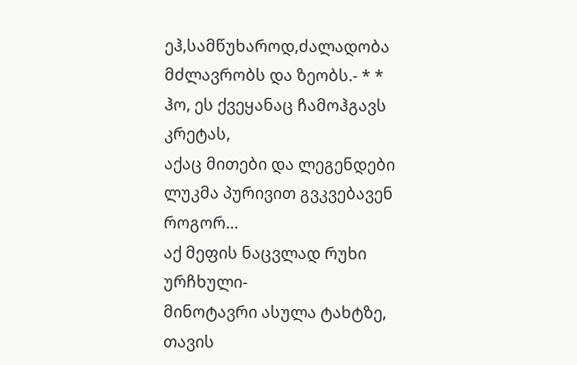ეჰ,სამწუხაროდ,ძალადობა მძლავრობს და ზეობს.- * *
ჰო, ეს ქვეყანაც ჩამოჰგავს კრეტას,
აქაც მითები და ლეგენდები
ლუკმა პურივით გვკვებავენ როგორ…
აქ მეფის ნაცვლად რუხი ურჩხული-
მინოტავრი ასულა ტახტზე,
თავის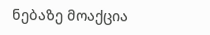ნებაზე მოაქცია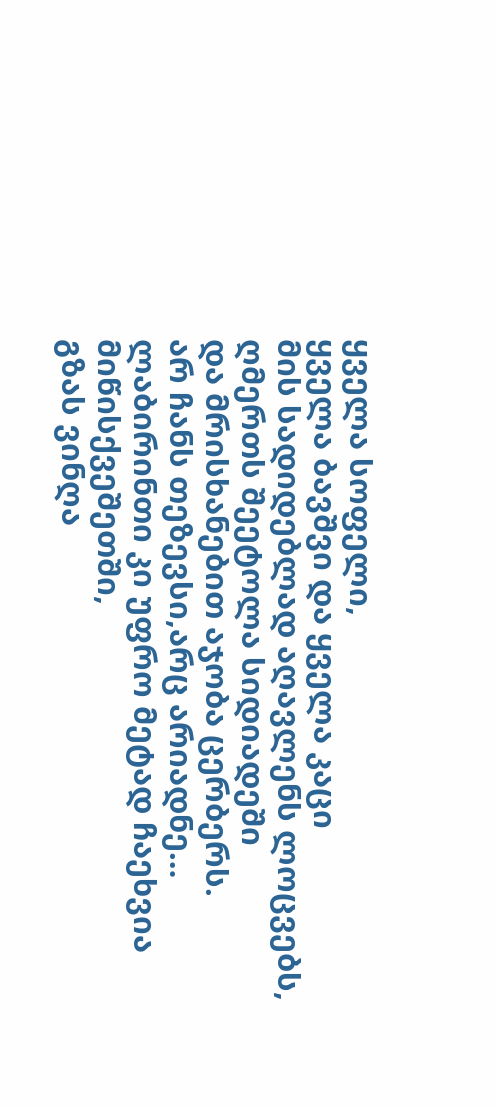ყველა სოფელი,
ყველა ბავშვი და ყველა კაცი
მის სადიდებლად აღავლენს ლოცვებს,
ღმერთს შეეტოლა სიდიადეში
და მრისხანებით აჯობა ცერბერს.
არ ჩანს თეზევსი,არც არიადნე…
ლაბირინთი კი უფრო მეტად ჩაეხვია მიწისქვეშეთში,
გზას ვინღა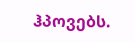ჰპოვებს.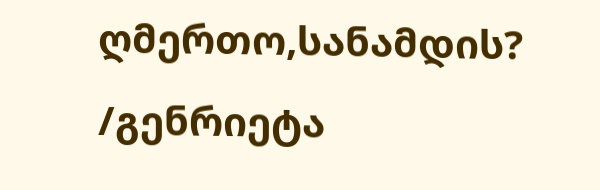ღმერთო,სანამდის?
/გენრიეტა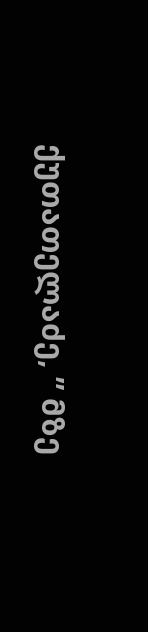ქუთათელაძე, ” მზე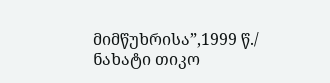მიმწუხრისა”,1999 წ./
ნახატი თიკო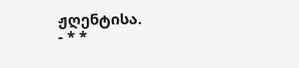ჟღენტისა.
- * *